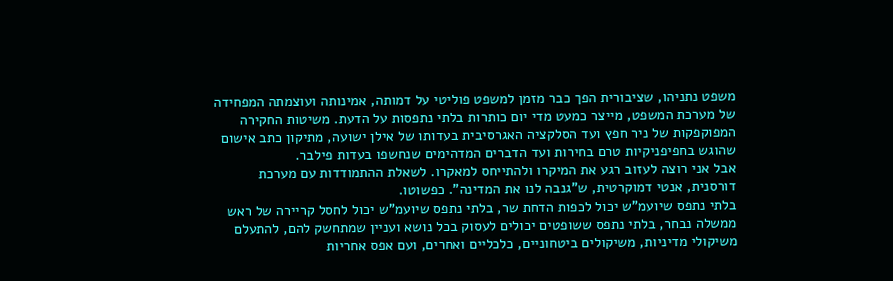משפט נתניהו, שציבורית הפך כבר מזמן למשפט פוליטי על דמותה, אמינותה ועוצמתה המפחידה של מערכת המשפט, מייצר כמעט מדי יום כותרות בלתי נתפסות על הדעת. משיטות החקירה המפוקפקות של ניר חפץ ועד הסלקציה האגרסיבית בעדותו של אילן ישועה, מתיקון כתב אישום שהוגש בחפיפניקיות טרם בחירות ועד הדברים המדהימים שנחשפו בעדות פילבר.
אבל אני רוצה לעזוב רגע את המיקרו ולהתייחס למאקרו. לשאלת ההתמודדות עם מערכת דורסנית, אנטי דמוקרטית, ש"גנבה לנו את המדינה". כפשוטו.
בלתי נתפס שיועמ"ש יכול לכפות הדחת שר, בלתי נתפס שיועמ"ש יכול לחסל קריירה של ראש ממשלה נבחר, בלתי נתפס ששופטים יכולים לעסוק בכל נושא ועניין שמתחשק להם, להתעלם משיקולי מדיניות, משיקולים ביטחוניים, כלכליים ואחרים, ועם אפס אחריות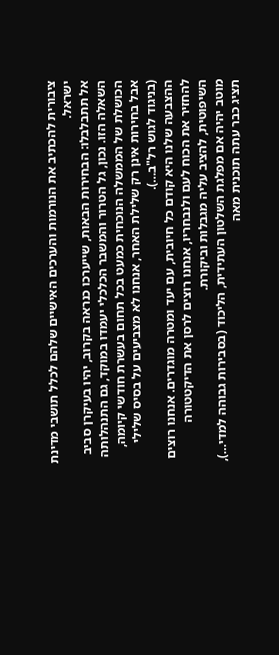ציבורית להכתיב את הנורמות והערכים האישיים שלהם לכלל תושבי מדינת ישראל.
אל תתבלבלו: הבחירות הבאות, שייערכו כנראה בקרוב, יהיו בעיקרן סביב השאלה הזו. נכון, גל הטרור והמשבר הכלכלי יעמדו במוקד, גם התנהלותה הכושלת של הממשלה הנוכחית כמעט בכל תחום בעשרת חודשי קיומה, אבל בחירות אינן רק שלילת האחר, אנחנו לא מצביעים על בסיס שלילי (בניגוד לגוש רל"ב…).
ההצבעה שלנו היא קודם כל חיובית, עם יעד ומטרה מוגדרים. אנחנו רוצים להחזיר את הכוח לעם ולנבחריו, אנחנו רוצים לרסן את הדיקטטורה השיפוטית, להציב עליה מגבלות וביקורת.
מוטב יהיה אם מפלגת השלטון העתידית, הליכוד (בסבירות גבוהה למדי…), תציג כבר עתה תוכנית מאה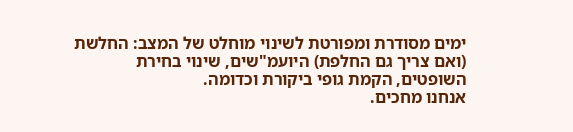ימים מסודרת ומפורטת לשינוי מוחלט של המצב: החלשת (ואם צריך גם החלפת) היועמ"שים, שינוי בחירת השופטים, הקמת גופי ביקורת וכדומה.
אנחנו מחכים.